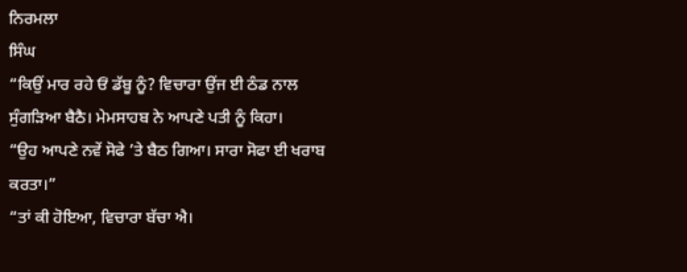ਨਿਰਮਲਾ
ਸਿੰਘ
“ਕਿਉਂ ਮਾਰ ਰਹੇ ਓਂ ਡੱਬੂ ਨੂੰ? ਵਿਚਾਰਾ ਉਂਜ ਈ ਠੰਡ ਨਾਲ
ਸੁੰਗੜਿਆ ਬੈਠੈ। ਮੇਮਸਾਹਬ ਨੇ ਆਪਣੇ ਪਤੀ ਨੂੰ ਕਿਹਾ।
“ਉਹ ਆਪਣੇ ਨਵੇਂ ਸੋਫੇ ’ਤੇ ਬੈਠ ਗਿਆ। ਸਾਰਾ ਸੋਫਾ ਈ ਖਰਾਬ
ਕਰਤਾ।”
“ਤਾਂ ਕੀ ਹੋਇਆ, ਵਿਚਾਰਾ ਬੱਚਾ ਐ।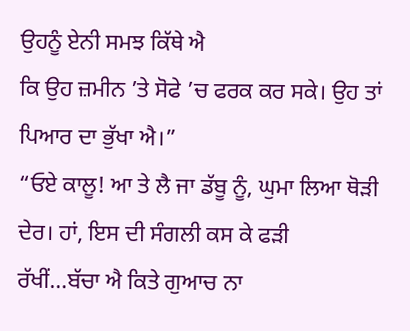ਉਹਨੂੰ ਏਨੀ ਸਮਝ ਕਿੱਥੇ ਐ
ਕਿ ਉਹ ਜ਼ਮੀਨ ’ਤੇ ਸੋਫੇ ’ਚ ਫਰਕ ਕਰ ਸਕੇ। ਉਹ ਤਾਂ ਪਿਆਰ ਦਾ ਭੁੱਖਾ ਐ।”
“ਓਏ ਕਾਲੂ! ਆ ਤੇ ਲੈ ਜਾ ਡੱਬੂ ਨੂੰ, ਘੁਮਾ ਲਿਆ ਥੋੜੀ ਦੇਰ। ਹਾਂ, ਇਸ ਦੀ ਸੰਗਲੀ ਕਸ ਕੇ ਫੜੀ
ਰੱਖੀਂ…ਬੱਚਾ ਐ ਕਿਤੇ ਗੁਆਚ ਨਾ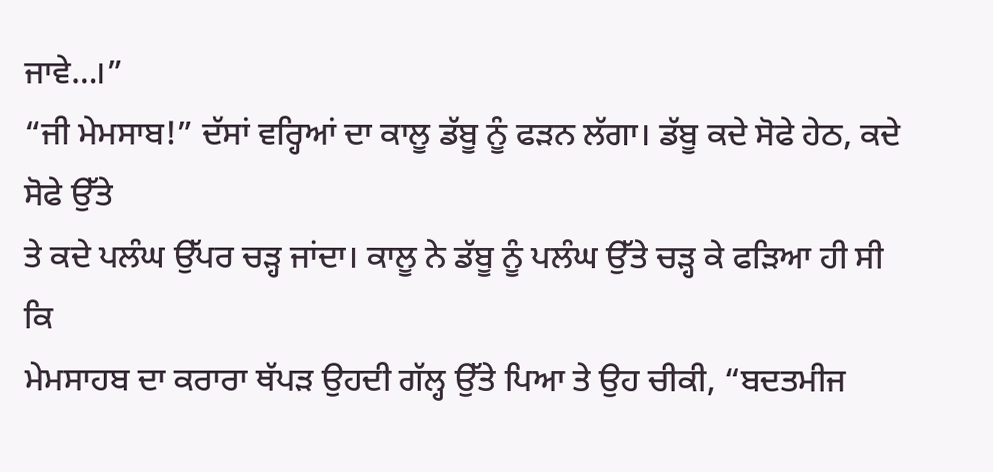ਜਾਵੇ…।”
“ਜੀ ਮੇਮਸਾਬ!” ਦੱਸਾਂ ਵਰ੍ਹਿਆਂ ਦਾ ਕਾਲੂ ਡੱਬੂ ਨੂੰ ਫੜਨ ਲੱਗਾ। ਡੱਬੂ ਕਦੇ ਸੋਫੇ ਹੇਠ, ਕਦੇ ਸੋਫੇ ਉੱਤੇ
ਤੇ ਕਦੇ ਪਲੰਘ ਉੱਪਰ ਚੜ੍ਹ ਜਾਂਦਾ। ਕਾਲੂ ਨੇ ਡੱਬੂ ਨੂੰ ਪਲੰਘ ਉੱਤੇ ਚੜ੍ਹ ਕੇ ਫੜਿਆ ਹੀ ਸੀ ਕਿ
ਮੇਮਸਾਹਬ ਦਾ ਕਰਾਰਾ ਥੱਪੜ ਉਹਦੀ ਗੱਲ੍ਹ ਉੱਤੇ ਪਿਆ ਤੇ ਉਹ ਚੀਕੀ, “ਬਦਤਮੀਜ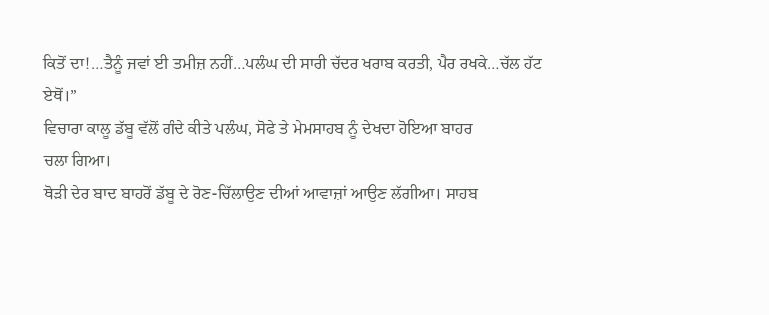ਕਿਤੋਂ ਦਾ!…ਤੈਨੂੰ ਜਵਾਂ ਈ ਤਮੀਜ਼ ਨਹੀਂ…ਪਲੰਘ ਦੀ ਸਾਰੀ ਚੱਦਰ ਖਰਾਬ ਕਰਤੀ, ਪੈਰ ਰਖਕੇ…ਚੱਲ ਹੱਟ
ਏਥੋਂ।”
ਵਿਚਾਰਾ ਕਾਲੂ ਡੱਬੂ ਵੱਲੋਂ ਗੰਦੇ ਕੀਤੇ ਪਲੰਘ, ਸੋਫੇ ਤੇ ਮੇਮਸਾਹਬ ਨੂੰ ਦੇਖਦਾ ਹੋਇਆ ਬਾਹਰ
ਚਲਾ ਗਿਆ।
ਥੋੜੀ ਦੇਰ ਬਾਦ ਬਾਹਰੋਂ ਡੱਬੂ ਦੇ ਰੋਣ-ਚਿੱਲਾਉਣ ਦੀਆਂ ਆਵਾਜ਼ਾਂ ਆਉਣ ਲੱਗੀਆ। ਸਾਹਬ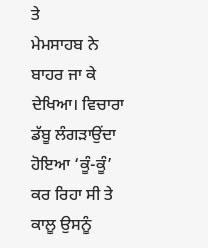ਤੇ
ਮੇਮਸਾਹਬ ਨੇ ਬਾਹਰ ਜਾ ਕੇ ਦੇਖਿਆ। ਵਿਚਾਰਾ ਡੱਬੂ ਲੰਗੜਾਉਂਦਾ ਹੋਇਆ ‘ਕੂੰ-ਕੂੰ’ ਕਰ ਰਿਹਾ ਸੀ ਤੇ
ਕਾਲੂ ਉਸਨੂੰ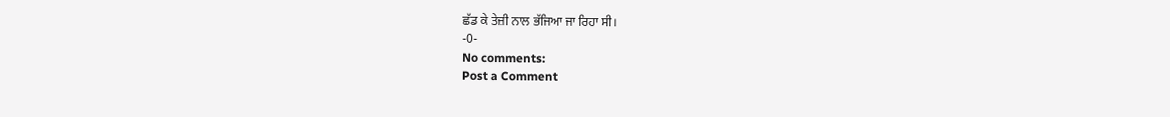ਛੱਡ ਕੇ ਤੇਜ਼ੀ ਨਾਲ ਭੱਜਿਆ ਜਾ ਰਿਹਾ ਸੀ।
-0-
No comments:
Post a Comment